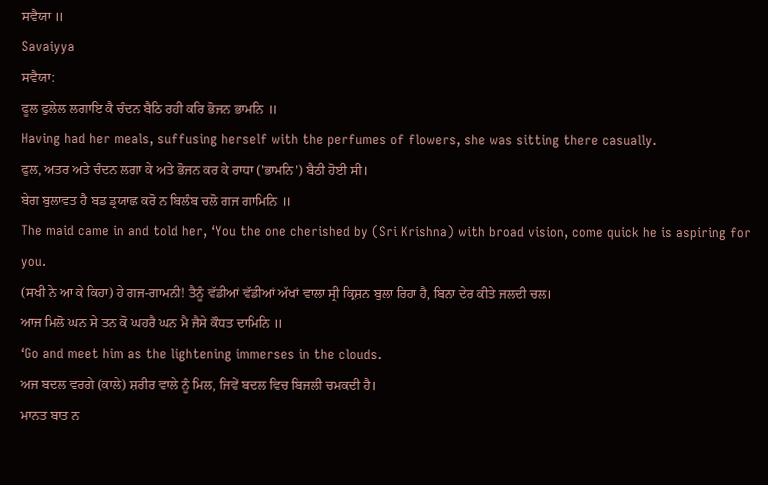ਸਵੈਯਾ ॥
Savaiyya
ਸਵੈਯਾ:
ਫੂਲ ਫੁਲੇਲ ਲਗਾਇ ਕੈ ਚੰਦਨ ਬੈਠਿ ਰਹੀ ਕਰਿ ਭੋਜਨ ਭਾਮਨਿ ॥
Having had her meals, suffusing herself with the perfumes of flowers, she was sitting there casually.
ਫੁਲ, ਅਤਰ ਅਤੇ ਚੰਦਨ ਲਗਾ ਕੇ ਅਤੇ ਭੋਜਨ ਕਰ ਕੇ ਰਾਧਾ ('ਭਾਮਨਿ') ਬੈਠੀ ਹੋਈ ਸੀ।
ਬੇਗ ਬੁਲਾਵਤ ਹੈ ਬਡ ਡ੍ਰਯਾਛ ਕਰੋ ਨ ਬਿਲੰਬ ਚਲੋ ਗਜ ਗਾਮਿਨਿ ॥
The maid came in and told her, ‘You the one cherished by (Sri Krishna) with broad vision, come quick he is aspiring for you.
(ਸਖੀ ਨੇ ਆ ਕੇ ਕਿਹਾ) ਹੇ ਗਜ-ਗਾਮਨੀ! ਤੈਨੂੰ ਵੱਡੀਆਂ ਵੱਡੀਆਂ ਅੱਖਾਂ ਵਾਲਾ ਸ੍ਰੀ ਕ੍ਰਿਸ਼ਨ ਬੁਲਾ ਰਿਹਾ ਹੈ, ਬਿਨਾ ਦੇਰ ਕੀਤੇ ਜਲਦੀ ਚਲ।
ਆਜ ਮਿਲੋ ਘਨ ਸੇ ਤਨ ਕੋ ਘਹਰੈ ਘਨ ਮੈ ਜੈਸੇ ਕੌਧਤ ਦਾਮਿਨਿ ॥
‘Go and meet him as the lightening immerses in the clouds.
ਅਜ ਬਦਲ ਵਰਗੇ (ਕਾਲੇ) ਸ਼ਰੀਰ ਵਾਲੇ ਨੂੰ ਮਿਲ, ਜਿਵੇਂ ਬਦਲ ਵਿਚ ਬਿਜਲੀ ਚਮਕਦੀ ਹੈ।
ਮਾਨਤ ਬਾਤ ਨ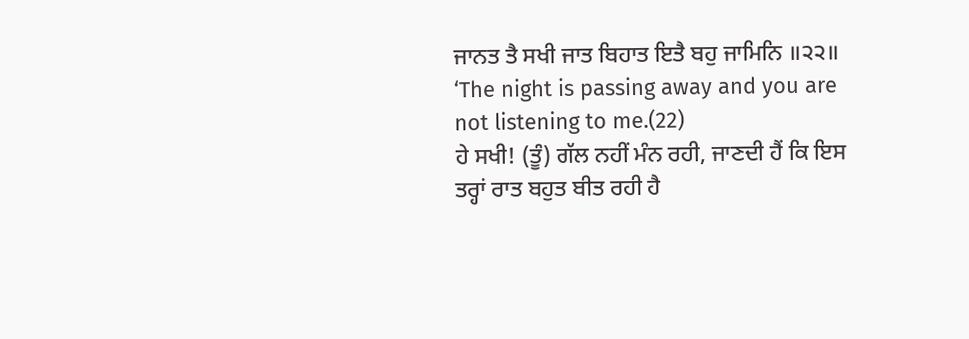ਜਾਨਤ ਤੈ ਸਖੀ ਜਾਤ ਬਿਹਾਤ ਇਤੈ ਬਹੁ ਜਾਮਿਨਿ ॥੨੨॥
‘The night is passing away and you are not listening to me.(22)
ਹੇ ਸਖੀ! (ਤੂੰ) ਗੱਲ ਨਹੀਂ ਮੰਨ ਰਹੀ, ਜਾਣਦੀ ਹੈਂ ਕਿ ਇਸ ਤਰ੍ਹਾਂ ਰਾਤ ਬਹੁਤ ਬੀਤ ਰਹੀ ਹੈ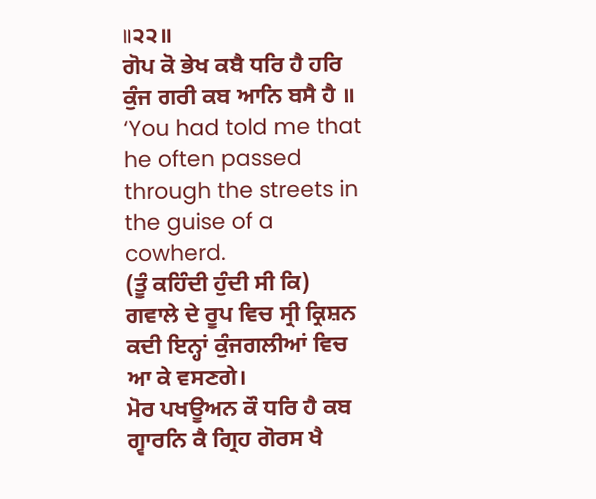॥੨੨॥
ਗੋਪ ਕੋ ਭੇਖ ਕਬੈ ਧਰਿ ਹੈ ਹਰਿ ਕੁੰਜ ਗਰੀ ਕਬ ਆਨਿ ਬਸੈ ਹੈ ॥
‘You had told me that he often passed through the streets in the guise of a cowherd.
(ਤੂੰ ਕਹਿੰਦੀ ਹੁੰਦੀ ਸੀ ਕਿ) ਗਵਾਲੇ ਦੇ ਰੂਪ ਵਿਚ ਸ੍ਰੀ ਕ੍ਰਿਸ਼ਨ ਕਦੀ ਇਨ੍ਹਾਂ ਕੁੰਜਗਲੀਆਂ ਵਿਚ ਆ ਕੇ ਵਸਣਗੇ।
ਮੋਰ ਪਖਊਅਨ ਕੌ ਧਰਿ ਹੈ ਕਬ ਗ੍ਵਾਰਨਿ ਕੈ ਗ੍ਰਿਹ ਗੋਰਸ ਖੈ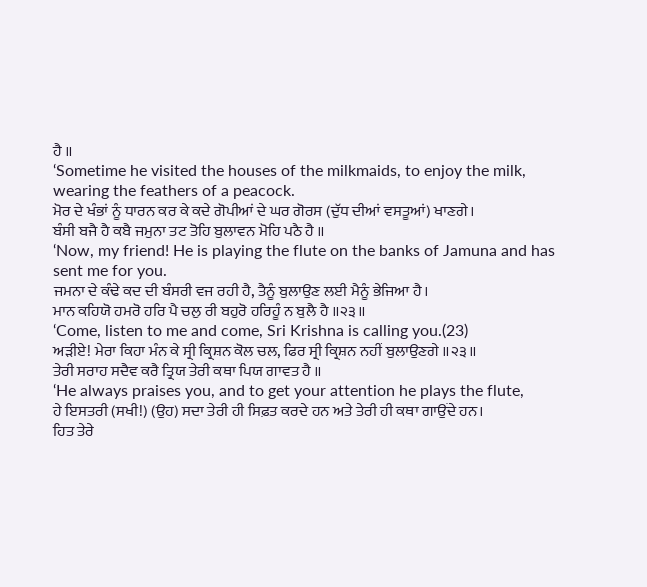ਹੈ ॥
‘Sometime he visited the houses of the milkmaids, to enjoy the milk, wearing the feathers of a peacock.
ਮੋਰ ਦੇ ਖੰਭਾਂ ਨੂੰ ਧਾਰਨ ਕਰ ਕੇ ਕਦੇ ਗੋਪੀਆਂ ਦੇ ਘਰ ਗੋਰਸ (ਦੁੱਧ ਦੀਆਂ ਵਸਤੂਆਂ) ਖਾਣਗੇ।
ਬੰਸੀ ਬਜੈ ਹੈ ਕਬੈ ਜਮੁਨਾ ਤਟ ਤੋਹਿ ਬੁਲਾਵਨ ਮੋਹਿ ਪਠੈ ਹੈ ॥
‘Now, my friend! He is playing the flute on the banks of Jamuna and has sent me for you.
ਜਮਨਾ ਦੇ ਕੰਢੇ ਕਦ ਦੀ ਬੰਸਰੀ ਵਜ ਰਹੀ ਹੈ, ਤੈਨੂੰ ਬੁਲਾਉਣ ਲਈ ਮੈਨੂੰ ਭੇਜਿਆ ਹੈ।
ਮਾਨ ਕਹਿਯੋ ਹਮਰੋ ਹਰਿ ਪੈ ਚਲੁ ਰੀ ਬਹੁਰੋ ਹਰਿਹੂੰ ਨ ਬੁਲੈ ਹੈ ॥੨੩॥
‘Come, listen to me and come, Sri Krishna is calling you.(23)
ਅੜੀਏ! ਮੇਰਾ ਕਿਹਾ ਮੰਨ ਕੇ ਸ੍ਰੀ ਕ੍ਰਿਸ਼ਨ ਕੋਲ ਚਲ, ਫਿਰ ਸ੍ਰੀ ਕ੍ਰਿਸ਼ਨ ਨਹੀਂ ਬੁਲਾਉਣਗੇ ॥੨੩॥
ਤੇਰੀ ਸਰਾਹ ਸਦੈਵ ਕਰੈ ਤ੍ਰਿਯ ਤੇਰੀ ਕਥਾ ਪਿਯ ਗਾਵਤ ਹੈ ॥
‘He always praises you, and to get your attention he plays the flute,
ਹੇ ਇਸਤਰੀ (ਸਖੀ!) (ਉਹ) ਸਦਾ ਤੇਰੀ ਹੀ ਸਿਫ਼ਤ ਕਰਦੇ ਹਨ ਅਤੇ ਤੇਰੀ ਹੀ ਕਥਾ ਗਾਉਂਦੇ ਹਨ।
ਹਿਤ ਤੇਰੇ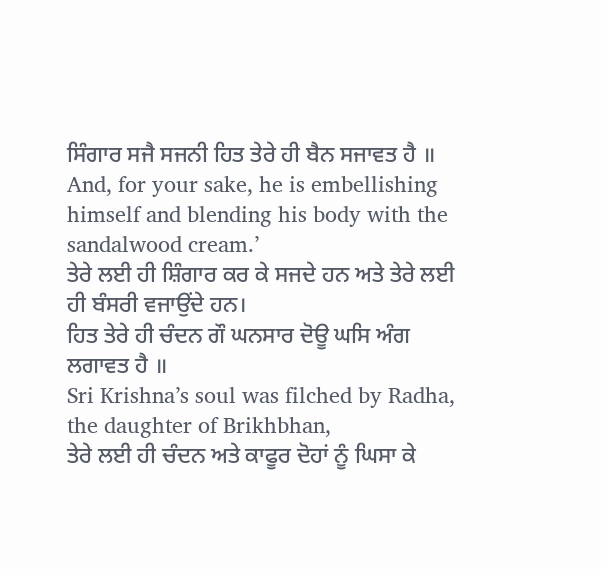ਸਿੰਗਾਰ ਸਜੈ ਸਜਨੀ ਹਿਤ ਤੇਰੇ ਹੀ ਬੈਨ ਸਜਾਵਤ ਹੈ ॥
And, for your sake, he is embellishing himself and blending his body with the sandalwood cream.’
ਤੇਰੇ ਲਈ ਹੀ ਸ਼ਿੰਗਾਰ ਕਰ ਕੇ ਸਜਦੇ ਹਨ ਅਤੇ ਤੇਰੇ ਲਈ ਹੀ ਬੰਸਰੀ ਵਜਾਉਂਦੇ ਹਨ।
ਹਿਤ ਤੇਰੇ ਹੀ ਚੰਦਨ ਗੌ ਘਨਸਾਰ ਦੋਊ ਘਸਿ ਅੰਗ ਲਗਾਵਤ ਹੈ ॥
Sri Krishna’s soul was filched by Radha, the daughter of Brikhbhan,
ਤੇਰੇ ਲਈ ਹੀ ਚੰਦਨ ਅਤੇ ਕਾਫੂਰ ਦੋਹਾਂ ਨੂੰ ਘਿਸਾ ਕੇ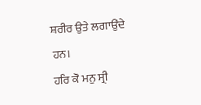ਸ਼ਰੀਰ ਉਤੇ ਲਗਾਉਂਦੇ ਹਨ।
ਹਰਿ ਕੋ ਮਨੁ ਸ੍ਰੀ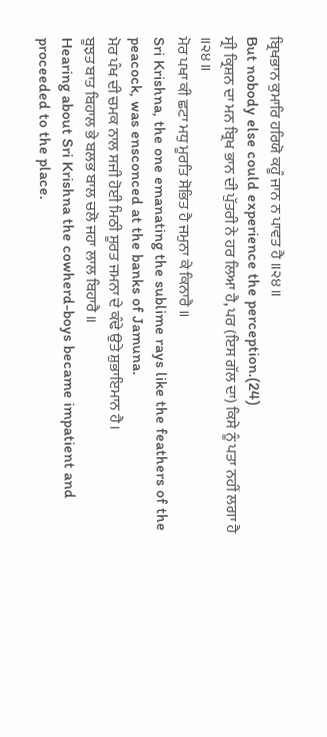ਬ੍ਰਿਖਭਾਨ ਕੁਮਾਰਿ ਹਰਿਯੋ ਕਹੂੰ ਜਾਨ ਨ ਪਾਵਤ ਹੈ ॥੨੪॥
But nobody else could experience the perception.(24)
ਸ੍ਰੀ ਕ੍ਰਿਸ਼ਨ ਦਾ ਮਨ ਬ੍ਰਿਖ ਭਾਨ ਦੀ ਪੁੱਤਰੀ ਨੇ ਹਰ ਲਿਆ ਹੈ, ਪਰ (ਇਸ ਗੱਲ ਦਾ) ਕਿਸੇ ਨੂੰ ਪਤਾ ਨਹੀਂ ਲਗਾ ਹੈ ॥੨੪॥
ਮੋਰ ਪਖਾ ਕੀ ਛਟਾ ਮਧੁ ਮੂਰਤਿ ਸੋਭਿਤ ਹੈ ਜਮੁਨਾ ਕੇ ਕਿਨਾਰੈ ॥
Sri Krishna, the one emanating the sublime rays like the feathers of the peacock, was ensconced at the banks of Jamuna.
ਮੋਰ ਪੰਖ ਦੀ ਚਮਕ ਨਾਲ ਸਜੀ ਹੋਈ ਮਿਠੀ ਸੂਰਤ ਜਮਨਾ ਦੇ ਕੰਢੇ ਉਤੇ ਸ਼ੁਭਾਇਮਾਨ ਹੈ।
ਬੂਝਤ ਬਾਤ ਬਿਹਾਲ ਭੇ ਬਲਭ ਬਾਲ ਚਲੋ ਜਹਾ ਲਾਲ ਬਿਹਾਰੈ ॥
Hearing about Sri Krishna the cowherd-boys became impatient and proceeded to the place.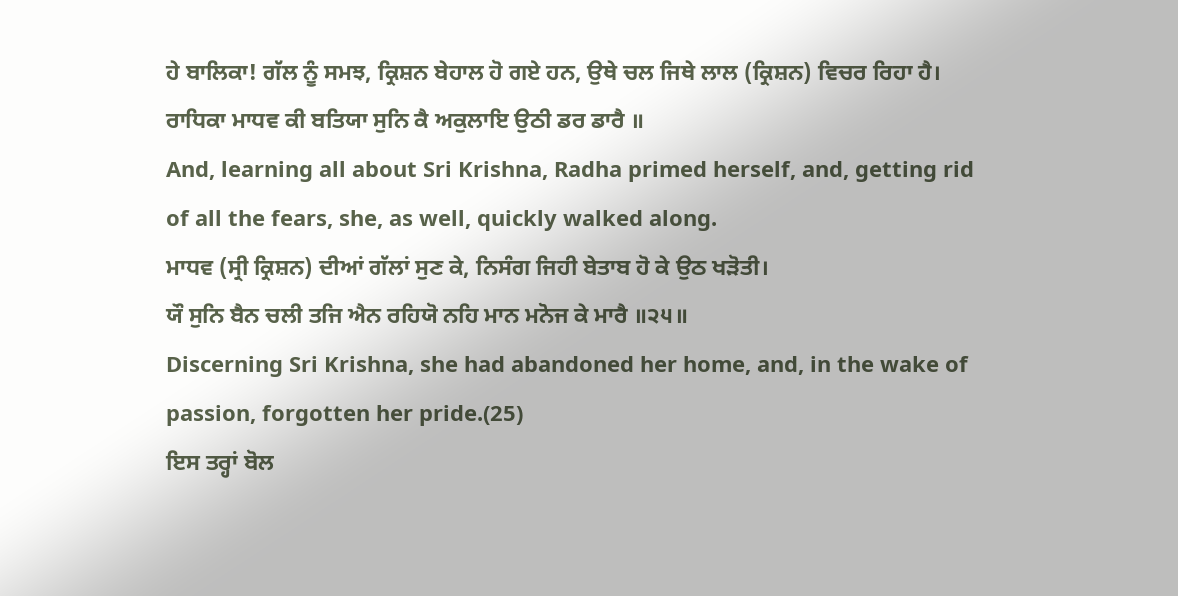ਹੇ ਬਾਲਿਕਾ! ਗੱਲ ਨੂੰ ਸਮਝ, ਕ੍ਰਿਸ਼ਨ ਬੇਹਾਲ ਹੋ ਗਏ ਹਨ, ਉਥੇ ਚਲ ਜਿਥੇ ਲਾਲ (ਕ੍ਰਿਸ਼ਨ) ਵਿਚਰ ਰਿਹਾ ਹੈ।
ਰਾਧਿਕਾ ਮਾਧਵ ਕੀ ਬਤਿਯਾ ਸੁਨਿ ਕੈ ਅਕੁਲਾਇ ਉਠੀ ਡਰ ਡਾਰੈ ॥
And, learning all about Sri Krishna, Radha primed herself, and, getting rid of all the fears, she, as well, quickly walked along.
ਮਾਧਵ (ਸ੍ਰੀ ਕ੍ਰਿਸ਼ਨ) ਦੀਆਂ ਗੱਲਾਂ ਸੁਣ ਕੇ, ਨਿਸੰਗ ਜਿਹੀ ਬੇਤਾਬ ਹੋ ਕੇ ਉਠ ਖੜੋਤੀ।
ਯੌ ਸੁਨਿ ਬੈਨ ਚਲੀ ਤਜਿ ਐਨ ਰਹਿਯੋ ਨਹਿ ਮਾਨ ਮਨੋਜ ਕੇ ਮਾਰੈ ॥੨੫॥
Discerning Sri Krishna, she had abandoned her home, and, in the wake of passion, forgotten her pride.(25)
ਇਸ ਤਰ੍ਹਾਂ ਬੋਲ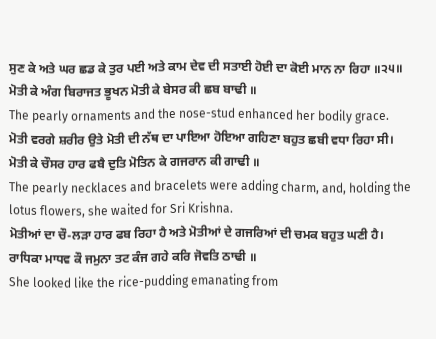ਸੁਣ ਕੇ ਅਤੇ ਘਰ ਛਡ ਕੇ ਤੁਰ ਪਈ ਅਤੇ ਕਾਮ ਦੇਵ ਦੀ ਸਤਾਈ ਹੋਈ ਦਾ ਕੋਈ ਮਾਨ ਨਾ ਰਿਹਾ ॥੨੫॥
ਮੋਤੀ ਕੇ ਅੰਗ ਬਿਰਾਜਤ ਭੂਖਨ ਮੋਤੀ ਕੇ ਬੇਸਰ ਕੀ ਛਬ ਬਾਢੀ ॥
The pearly ornaments and the nose-stud enhanced her bodily grace.
ਮੋਤੀ ਵਰਗੇ ਸ਼ਰੀਰ ਉਤੇ ਮੋਤੀ ਦੀ ਨੱਥ ਦਾ ਪਾਇਆ ਹੋਇਆ ਗਹਿਣਾ ਬਹੁਤ ਛਬੀ ਵਧਾ ਰਿਹਾ ਸੀ।
ਮੋਤੀ ਕੇ ਚੌਸਰ ਹਾਰ ਫਬੈ ਦੁਤਿ ਮੋਤਿਨ ਕੇ ਗਜਰਾਨ ਕੀ ਗਾਢੀ ॥
The pearly necklaces and bracelets were adding charm, and, holding the lotus flowers, she waited for Sri Krishna.
ਮੋਤੀਆਂ ਦਾ ਚੌ-ਲੜਾ ਹਾਰ ਫਬ ਰਿਹਾ ਹੈ ਅਤੇ ਮੋਤੀਆਂ ਦੇ ਗਜਰਿਆਂ ਦੀ ਚਮਕ ਬਹੁਤ ਘਣੀ ਹੈ।
ਰਾਧਿਕਾ ਮਾਧਵ ਕੌ ਜਮੁਨਾ ਤਟ ਕੰਜ ਗਹੇ ਕਰਿ ਜੋਵਤਿ ਠਾਢੀ ॥
She looked like the rice-pudding emanating from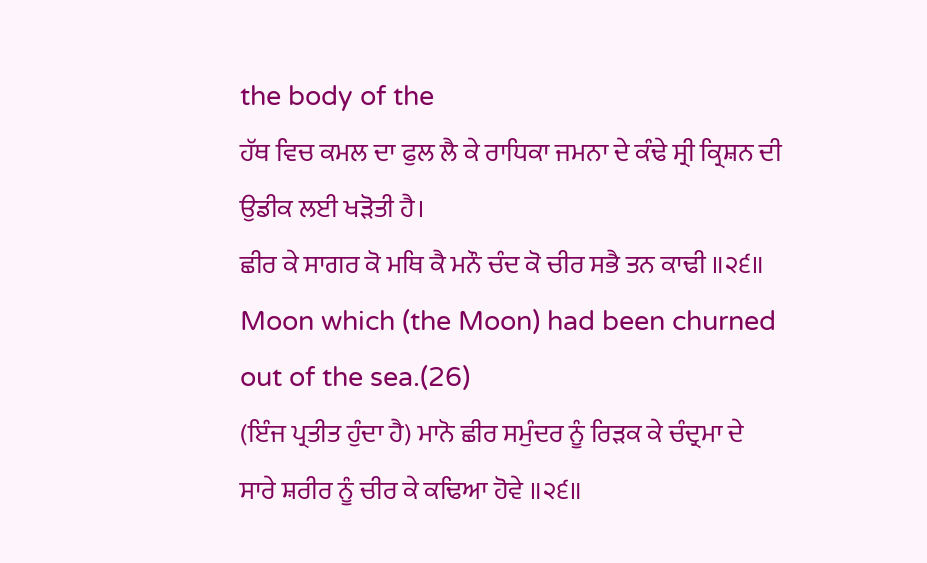the body of the
ਹੱਥ ਵਿਚ ਕਮਲ ਦਾ ਫੁਲ ਲੈ ਕੇ ਰਾਧਿਕਾ ਜਮਨਾ ਦੇ ਕੰਢੇ ਸ੍ਰੀ ਕ੍ਰਿਸ਼ਨ ਦੀ ਉਡੀਕ ਲਈ ਖੜੋਤੀ ਹੈ।
ਛੀਰ ਕੇ ਸਾਗਰ ਕੋ ਮਥਿ ਕੈ ਮਨੌ ਚੰਦ ਕੋ ਚੀਰ ਸਭੈ ਤਨ ਕਾਢੀ ॥੨੬॥
Moon which (the Moon) had been churned out of the sea.(26)
(ਇੰਜ ਪ੍ਰਤੀਤ ਹੁੰਦਾ ਹੈ) ਮਾਨੋ ਛੀਰ ਸਮੁੰਦਰ ਨੂੰ ਰਿੜਕ ਕੇ ਚੰਦ੍ਰਮਾ ਦੇ ਸਾਰੇ ਸ਼ਰੀਰ ਨੂੰ ਚੀਰ ਕੇ ਕਢਿਆ ਹੋਵੇ ॥੨੬॥